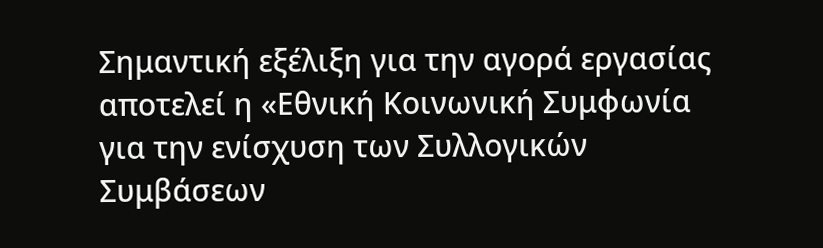Σημαντική εξέλιξη για την αγορά εργασίας αποτελεί η «Εθνική Κοινωνική Συμφωνία για την ενίσχυση των Συλλογικών Συμβάσεων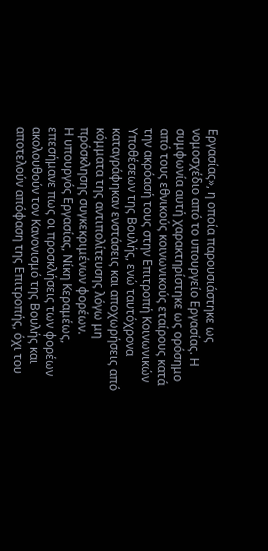Εργασίας», η οποία παρουσιάστηκε ως νομοσχέδιο από το υπουργείο Εργασίας. Η συμφωνία αυτή χαρακτηρίστηκε ως ορόσημο από τους εθνικούς κοινωνικούς εταίρους κατά την ακρόασή τους στην Επιτροπή Κοινωνικών Υποθέσεων της Βουλής, ενώ ταυτόχρονα καταγράφηκαν ενστάσεις και αποχωρήσεις από κόμματα της αντιπολίτευσης λόγω μη πρόσκλησης συγκεκριμένων φορέων.
Η υπουργός Εργασίας, Νίκη Κεραμέως, επεσήμανε πως οι προσκλήσεις των φορέων ακολουθούν τον Κανονισμό της Βουλής και αποτελούν απόφαση της Επιτροπής, όχι του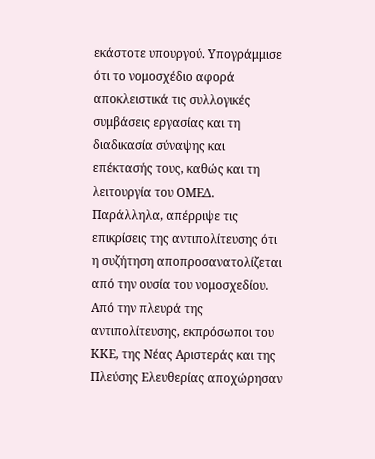εκάστοτε υπουργού. Υπογράμμισε ότι το νομοσχέδιο αφορά αποκλειστικά τις συλλογικές συμβάσεις εργασίας και τη διαδικασία σύναψης και επέκτασής τους, καθώς και τη λειτουργία του ΟΜΕΔ. Παράλληλα, απέρριψε τις επικρίσεις της αντιπολίτευσης ότι η συζήτηση αποπροσανατολίζεται από την ουσία του νομοσχεδίου.
Από την πλευρά της αντιπολίτευσης, εκπρόσωποι του ΚΚΕ, της Νέας Αριστεράς και της Πλεύσης Ελευθερίας αποχώρησαν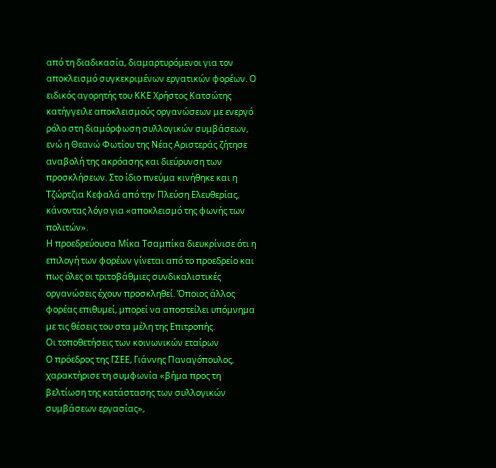από τη διαδικασία, διαμαρτυρόμενοι για τον αποκλεισμό συγκεκριμένων εργατικών φορέων. Ο ειδικός αγορητής του ΚΚΕ Χρήστος Κατσώτης κατήγγειλε αποκλεισμούς οργανώσεων με ενεργό ρόλο στη διαμόρφωση συλλογικών συμβάσεων, ενώ η Θεανώ Φωτίου της Νέας Αριστεράς ζήτησε αναβολή της ακρόασης και διεύρυνση των προσκλήσεων. Στο ίδιο πνεύμα κινήθηκε και η Τζώρτζια Κεφαλά από την Πλεύση Ελευθερίας, κάνοντας λόγο για «αποκλεισμό της φωνής των πολιτών».
Η προεδρεύουσα Μίκα Τσαμπίκα διευκρίνισε ότι η επιλογή των φορέων γίνεται από το προεδρείο και πως όλες οι τριτοβάθμιες συνδικαλιστικές οργανώσεις έχουν προσκληθεί. Όποιος άλλος φορέας επιθυμεί, μπορεί να αποστείλει υπόμνημα με τις θέσεις του στα μέλη της Επιτροπής.
Οι τοποθετήσεις των κοινωνικών εταίρων
Ο πρόεδρος της ΓΣΕΕ, Γιάννης Παναγόπουλος, χαρακτήρισε τη συμφωνία «βήμα προς τη βελτίωση της κατάστασης των συλλογικών συμβάσεων εργασίας»,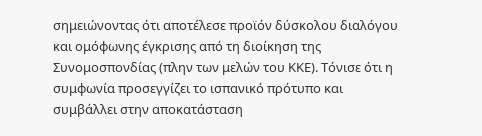σημειώνοντας ότι αποτέλεσε προϊόν δύσκολου διαλόγου και ομόφωνης έγκρισης από τη διοίκηση της Συνομοσπονδίας (πλην των μελών του ΚΚΕ). Τόνισε ότι η συμφωνία προσεγγίζει το ισπανικό πρότυπο και συμβάλλει στην αποκατάσταση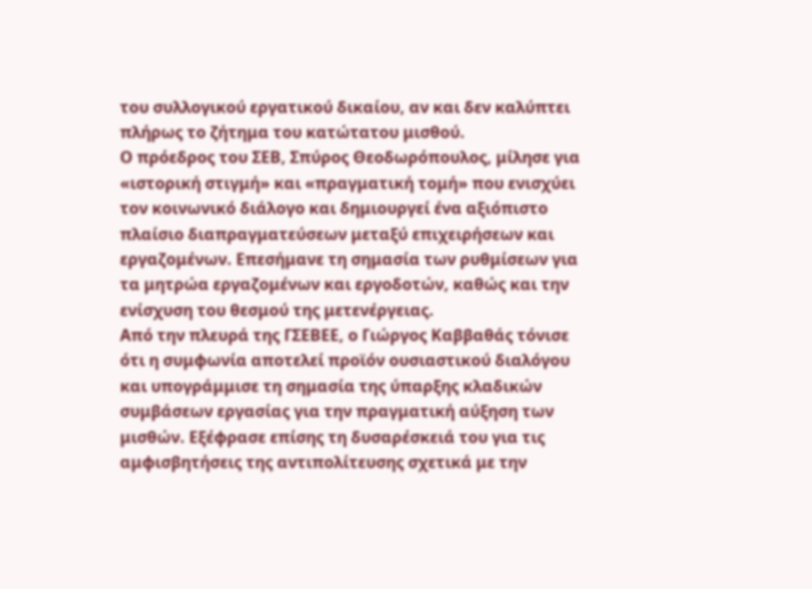του συλλογικού εργατικού δικαίου, αν και δεν καλύπτει πλήρως το ζήτημα του κατώτατου μισθού.
Ο πρόεδρος του ΣΕΒ, Σπύρος Θεοδωρόπουλος, μίλησε για «ιστορική στιγμή» και «πραγματική τομή» που ενισχύει τον κοινωνικό διάλογο και δημιουργεί ένα αξιόπιστο πλαίσιο διαπραγματεύσεων μεταξύ επιχειρήσεων και εργαζομένων. Επεσήμανε τη σημασία των ρυθμίσεων για τα μητρώα εργαζομένων και εργοδοτών, καθώς και την ενίσχυση του θεσμού της μετενέργειας.
Από την πλευρά της ΓΣΕΒΕΕ, ο Γιώργος Καββαθάς τόνισε ότι η συμφωνία αποτελεί προϊόν ουσιαστικού διαλόγου και υπογράμμισε τη σημασία της ύπαρξης κλαδικών συμβάσεων εργασίας για την πραγματική αύξηση των μισθών. Εξέφρασε επίσης τη δυσαρέσκειά του για τις αμφισβητήσεις της αντιπολίτευσης σχετικά με την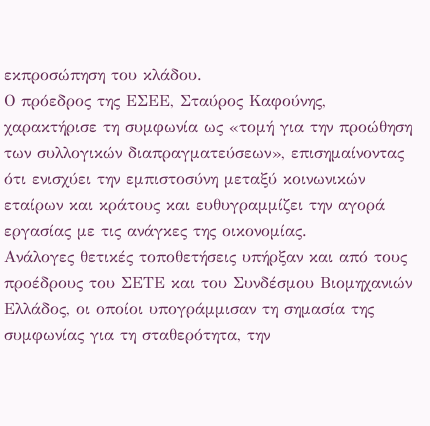εκπροσώπηση του κλάδου.
Ο πρόεδρος της ΕΣΕΕ, Σταύρος Καφούνης, χαρακτήρισε τη συμφωνία ως «τομή για την προώθηση των συλλογικών διαπραγματεύσεων», επισημαίνοντας ότι ενισχύει την εμπιστοσύνη μεταξύ κοινωνικών εταίρων και κράτους και ευθυγραμμίζει την αγορά εργασίας με τις ανάγκες της οικονομίας.
Ανάλογες θετικές τοποθετήσεις υπήρξαν και από τους προέδρους του ΣΕΤΕ και του Συνδέσμου Βιομηχανιών Ελλάδος, οι οποίοι υπογράμμισαν τη σημασία της συμφωνίας για τη σταθερότητα, την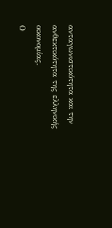ανταγωνιστικότητα και την ανθεκτικότητα της ελληνικής οικονομίας.
Ο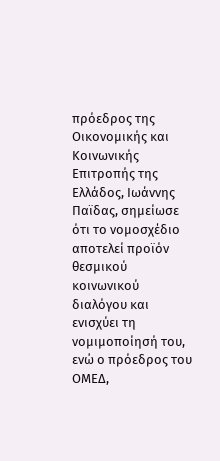πρόεδρος της Οικονομικής και Κοινωνικής Επιτροπής της Ελλάδος, Ιωάννης Παϊδας, σημείωσε ότι το νομοσχέδιο αποτελεί προϊόν θεσμικού κοινωνικού διαλόγου και ενισχύει τη νομιμοποίησή του, ενώ ο πρόεδρος του ΟΜΕΔ,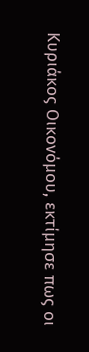Κυριάκος Οικονόμου, εκτίμησε πως οι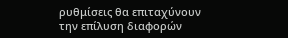ρυθμίσεις θα επιταχύνουν την επίλυση διαφορών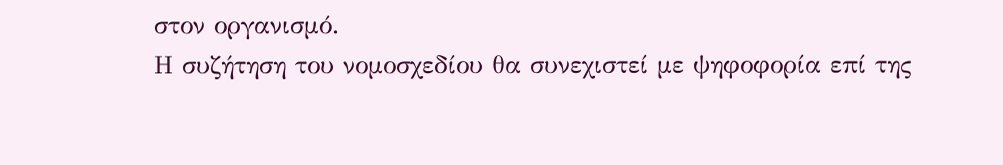στον οργανισμό.
Η συζήτηση του νομοσχεδίου θα συνεχιστεί με ψηφοφορία επί της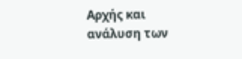Αρχής και ανάλυση των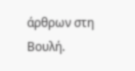άρθρων στη Βουλή.